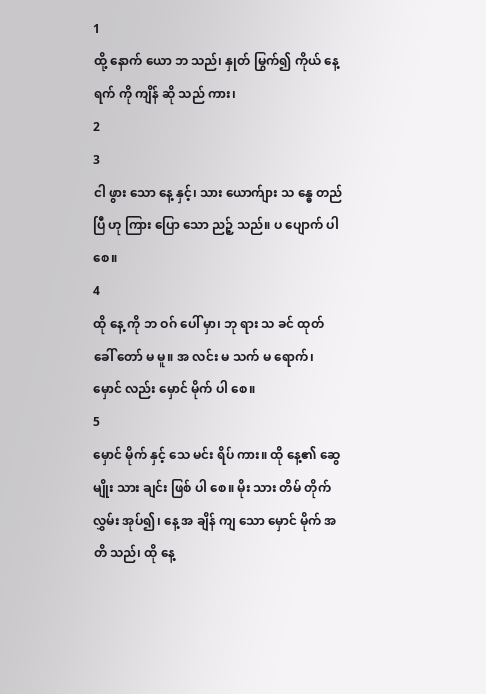1
ထို့ နောက် ယော ဘ သည်၊ နှုတ် မြွက်၍ ကိုယ် နေ့ ရက် ကို ကျိန် ဆို သည် ကား၊
2
3
ငါ ဖွား သော နေ့ နှင့်၊ သား ယောက်ျား သ န္ဓေ တည် ပြီ ဟု ကြား ပြော သော ညဉ့် သည်။ ပ ပျောက် ပါ စေ။
4
ထို နေ့ ကို ဘ ဝဂ် ပေါ် မှာ၊ ဘု ရား သ ခင် ထုတ် ခေါ် တော် မ မူ။ အ လင်း မ သက် မ ရောက်၊ မှောင် လည်း မှောင် မိုက် ပါ စေ။
5
မှောင် မိုက် နှင့် သေ မင်း ရိပ် ကား။ ထို နေ့၏ ဆွေ မျိုး သား ချင်း ဖြစ် ပါ စေ။ မိုး သား တိမ် တိုက် လွှမ်း အုပ်၍၊ နေ့ အ ချိန် ကျ သော မှောင် မိုက် အ တိ သည်၊ ထို နေ့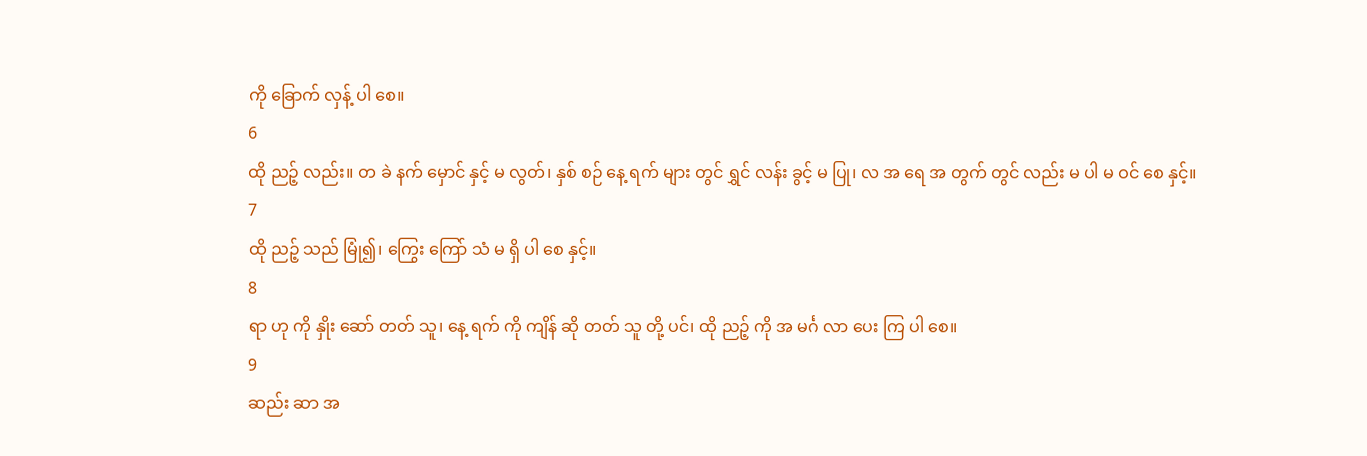ကို ခြောက် လှန့် ပါ စေ။
6
ထို ညဉ့် လည်း။ တ ခဲ နက် မှောင် နှင့် မ လွတ်၊ နှစ် စဉ် နေ့ ရက် များ တွင် ရွှင် လန်း ခွင့် မ ပြု၊ လ အ ရေ အ တွက် တွင် လည်း မ ပါ မ ဝင် စေ နှင့်။
7
ထို ညဉ့် သည် မြုံ၍၊ ကြွေး ကြော် သံ မ ရှိ ပါ စေ နှင့်။
8
ရာ ဟု ကို နှိုး ဆော် တတ် သူ၊ နေ့ ရက် ကို ကျိန် ဆို တတ် သူ တို့ ပင်၊ ထို ညဉ့် ကို အ မင်္ဂ လာ ပေး ကြ ပါ စေ။
9
ဆည်း ဆာ အ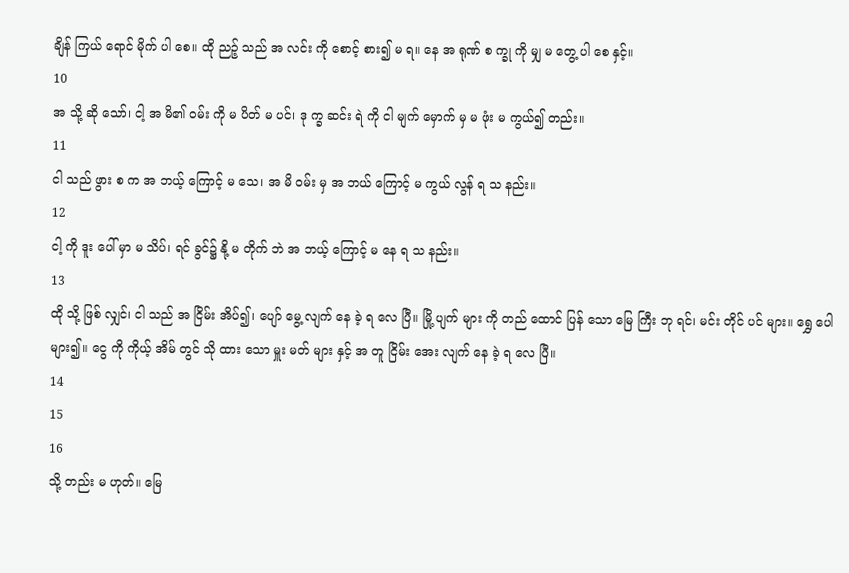ချိန် ကြယ် ရောင် မိုက် ပါ စေ။ ထို ညဉ့် သည် အ လင်း ကို စောင့် စား၍ မ ရ။ နေ အ ရုဏ် စ က္ခု ကို မျှ မ တွေ့ ပါ စေ နှင့်။
10
အ သို့ ဆို သော်၊ ငါ့ အ မိ၏ ဝမ်း ကို မ ပိတ် မ ပင်၊ ဒု က္ခ ဆင်း ရဲ ကို ငါ မျက် မှောက် မှ မ ဖုံး မ ကွယ်၍ တည်း။
11
ငါ သည် ဖွား စ က အ ဘယ့် ကြောင့် မ သေ၊ အ မိ ဝမ်း မှ အ ဘယ် ကြောင့် မ ကွယ် လွန် ရ သ နည်း။
12
ငါ့ ကို ဒူး ပေါ် မှာ မ သိပ်၊ ရင် ခွင်၌ နို့ မ တိုက် ဘဲ အ ဘယ့် ကြောင့် မ နေ ရ သ နည်း။
13
ထို သို့ ဖြစ် လျှင်၊ ငါ သည် အ ငြိမ်း အိပ်၍၊ ပျော် မွေ့ လျက် နေ ခဲ့ ရ လေ ပြီ။ မြို့ ပျက် များ ကို တည် ထောင် ပြန် သော မြေ ကြီး ဘု ရင်၊ မင်း တိုင် ပင် များ။ ရွှေ ပေါ များ၍။ ငွေ ကို ကိုယ့် အိမ် တွင် သို ထား သော မှူး မတ် များ နှင့် အ တူ ငြိမ်း အေး လျက် နေ ခဲ့ ရ လေ ပြီ။
14
15
16
သို့ တည်း မ ဟုတ်။ မြေ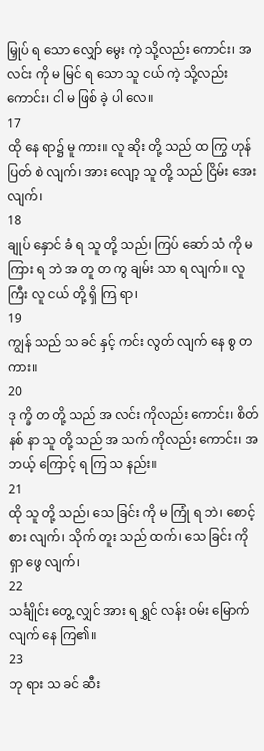မြှုပ် ရ သော လျှော် မွေး ကဲ့ သို့လည်း ကောင်း၊ အ လင်း ကို မ မြင် ရ သော သူ ငယ် ကဲ့ သို့လည်း ကောင်း၊ ငါ မ ဖြစ် ခဲ့ ပါ လေ။
17
ထို နေ ရာ၌ မူ ကား။ လူ ဆိုး တို့ သည် ထ ကြွ ဟုန် ပြတ် စဲ လျက်၊ အား လျော့ သူ တို့ သည် ငြိမ်း အေး လျက်၊
18
ချုပ် နှောင် ခံ ရ သူ တို့ သည်၊ ကြပ် ဆော် သံ ကို မ ကြား ရ ဘဲ အ တူ တ ကွ ချမ်း သာ ရ လျက်။ လူ ကြီး လူ ငယ် တို့ ရှိ ကြ ရာ၊
19
ကျွန် သည် သ ခင် နှင့် ကင်း လွတ် လျက် နေ စွ တ ကား။
20
ဒု က္ခိ တ တို့ သည် အ လင်း ကိုလည်း ကောင်း၊ စိတ် နစ် နာ သူ တို့ သည် အ သက် ကိုလည်း ကောင်း၊ အ ဘယ့် ကြောင့် ရ ကြ သ နည်း။
21
ထို သူ တို့ သည်၊ သေ ခြင်း ကို မ ကြုံ ရ ဘဲ၊ စောင့် စား လျက်၊ သိုက် တူး သည် ထက်၊ သေ ခြင်း ကို ရှာ ဖွေ လျက်၊
22
သင်္ချိုင်း တွေ့ လျှင် အား ရ ရွှင် လန်း ဝမ်း မြောက် လျက် နေ ကြ၏။
23
ဘု ရား သ ခင် ဆီး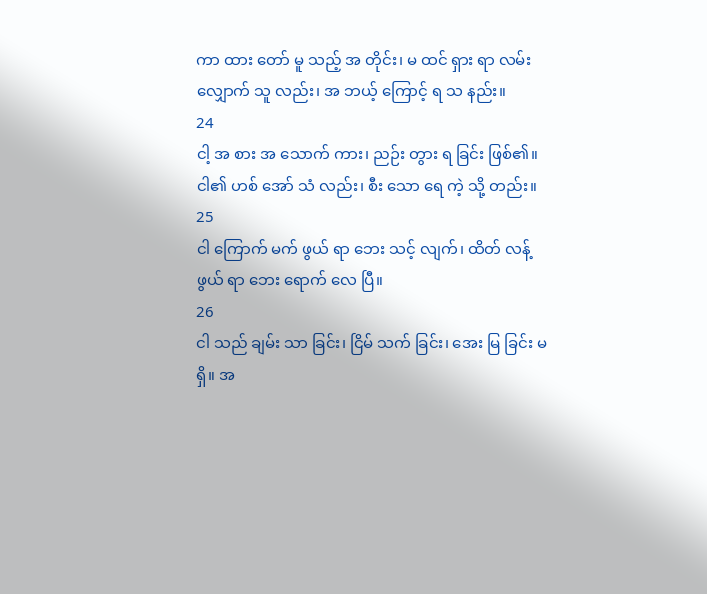ကာ ထား တော် မူ သည့် အ တိုင်း၊ မ ထင် ရှား ရာ လမ်း လျှောက် သူ လည်း၊ အ ဘယ့် ကြောင့် ရ သ နည်း။
24
ငါ့ အ စား အ သောက် ကား၊ ညဉ်း တွား ရ ခြင်း ဖြစ်၏။ ငါ၏ ဟစ် အော် သံ လည်း၊ စီး သော ရေ ကဲ့ သို့ တည်း။
25
ငါ ကြောက် မက် ဖွယ် ရာ ဘေး သင့် လျက်၊ ထိတ် လန့် ဖွယ် ရာ ဘေး ရောက် လေ ပြီ။
26
ငါ သည် ချမ်း သာ ခြင်း၊ ငြိမ် သက် ခြင်း၊ အေး မြ ခြင်း မ ရှိ။ အ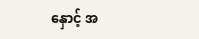နှောင့် အ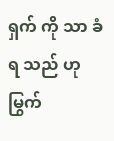ရှက် ကို သာ ခံ ရ သည် ဟု မြွက်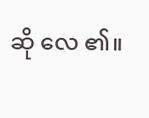ဆို လေ ၏။